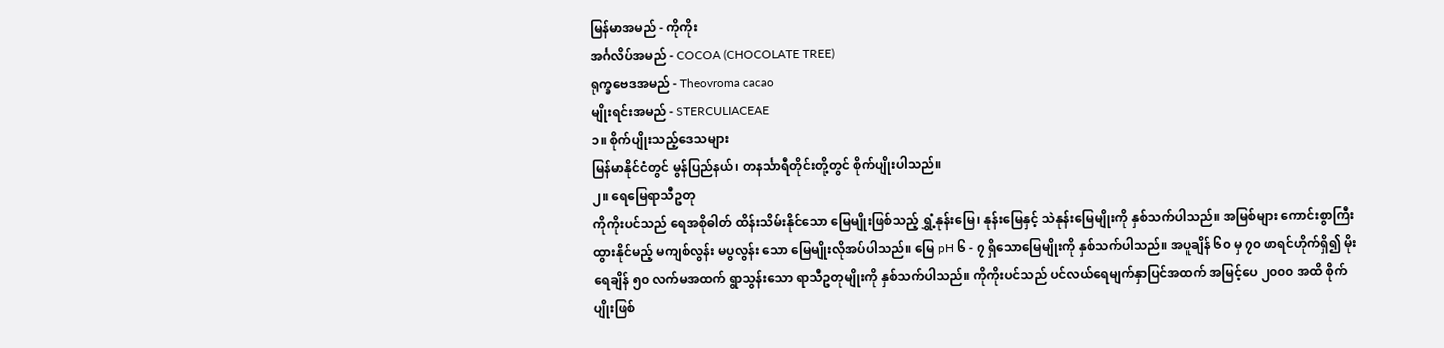မြန်မာအမည် - ကိုကိုး
အင်္ဂလိပ်အမည် - COCOA (CHOCOLATE TREE)
ရုက္ခဗေဒအမည် - Theovroma cacao
မျိုးရင်းအမည် - STERCULIACEAE
၁။ စိုက်ပျိုးသည့်ဒေသများ
မြန်မာနိုင်ငံတွင် မွန်ပြည်နယ်၊ တနင်္သာရီတိုင်းတို့တွင် စိုက်ပျိုးပါသည်။
၂။ ရေမြေရာသီဥတု
ကိုကိုးပင်သည် ရေအစိုဓါတ် ထိန်းသိမ်းနိုင်သော မြေမျိုးဖြစ်သည့် ရွှံ့နုန်းမြေ၊ နုန်းမြေနှင့် သဲနုန်းမြေမျိုးကို နှစ်သက်ပါသည်။ အမြစ်များ ကောင်းစွာကြီးထွားနိုင်မည့် မကျစ်လွန်း မပွလွန်း သော မြေမျိုးလိုအပ်ပါသည်။ မြေ pH ၆ - ၇ ရှိသောမြေမျိုးကို နှစ်သက်ပါသည်။ အပူချိန် ၆၀ မှ ၇၀ ဖာရင်ဟိုက်ရှိ၍ မိုးရေချိန် ၅၀ လက်မအထက် ရွာသွန်းသော ရာသီဥတုမျိုးကို နှစ်သက်ပါသည်။ ကိုကိုးပင်သည် ပင်လယ်ရေမျက်နှာပြင်အထက် အမြင့်ပေ ၂၀၀၀ အထိ စိုက်ပျိုးဖြစ်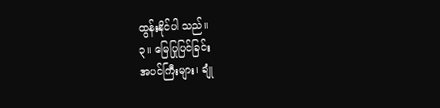ထွန်းနိုင်ပါ သည်။
၃။ မြေပြုပြင်ခြင်း
အပင်ကြီးများ၊ ချုံ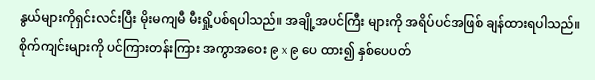နွယ်များကိုရှင်းလင်းပြီး မိုးမကျမီ မီးရှို့ပစ်ရပါသည်။ အချို့အပင်ကြီး များကို အရိပ်ပင်အဖြစ် ချန်ထားရပါသည်။ စိုက်ကျင်းများကို ပင်ကြားတန်းကြား အကွာအဝေး ၉ x ၉ ပေ ထား၍ နှစ်ပေပတ်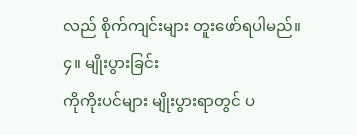လည် စိုက်ကျင်းများ တူးဖော်ရပါမည်။
၄။ မျိုးပွားခြင်း
ကိုကိုးပင်များ မျိုးပွားရာတွင် ပ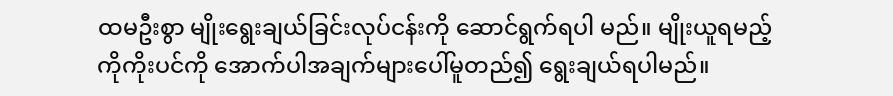ထမဦးစွာ မျိုးရွေးချယ်ခြင်းလုပ်ငန်းကို ဆောင်ရွက်ရပါ မည်။ မျိုးယူရမည့် ကိုကိုးပင်ကို အောက်ပါအချက်များပေါ်မူတည်၍ ရွေးချယ်ရပါမည်။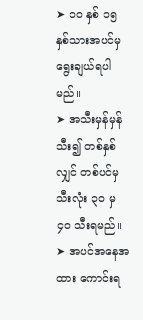➤ ၁၀ နှစ် ၁၅ နှစ်သားအပင်မှ ရွေးချယ်ရပါမည်။
➤ အသီးမှန်မှန်သီး၍ တစ်နှစ်လျှင် တစ်ပင်မှ သီးလုံး ၃၀ မှ ၄၀ သီးရမည်။
➤ အပင်အနေအထား ကောင်းရ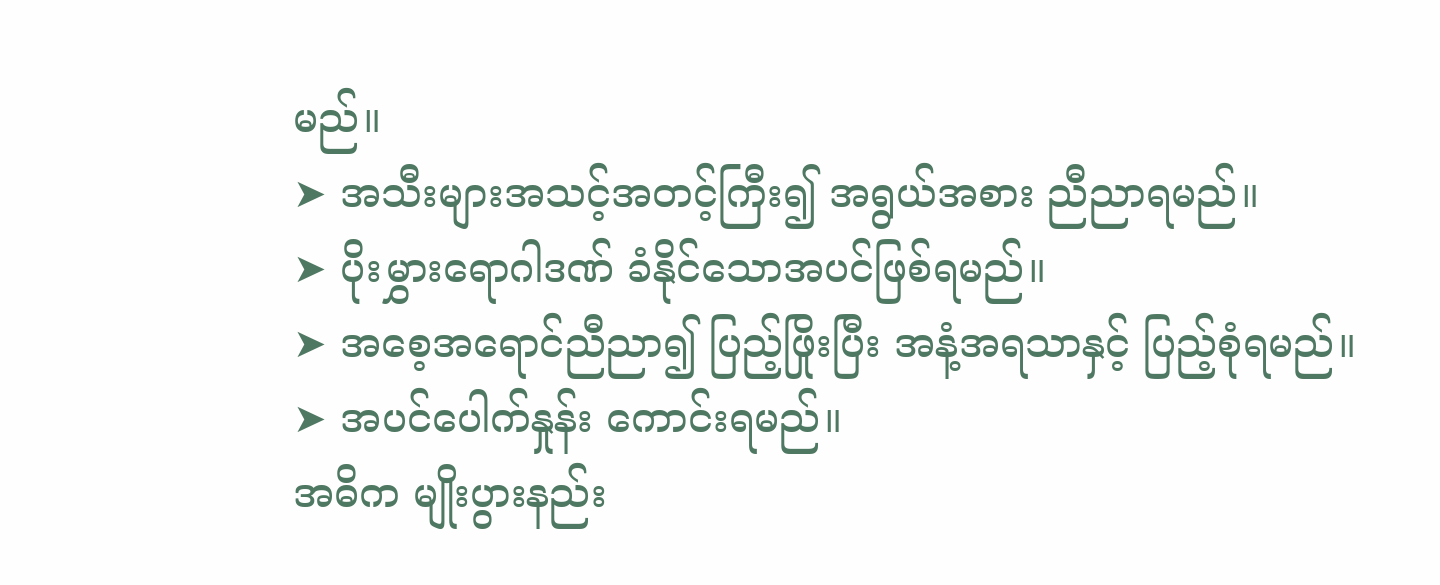မည်။
➤ အသီးများအသင့်အတင့်ကြီး၍ အရွယ်အစား ညီညာရမည်။
➤ ပိုးမွှားရောဂါဒဏ် ခံနိုင်သောအပင်ဖြစ်ရမည်။
➤ အစေ့အရောင်ညီညာ၍ ပြည့်ဖြိုးပြီး အနံ့အရသာနှင့် ပြည့်စုံရမည်။
➤ အပင်ပေါက်နှုန်း ကောင်းရမည်။
အဓိက မျိုးပွားနည်း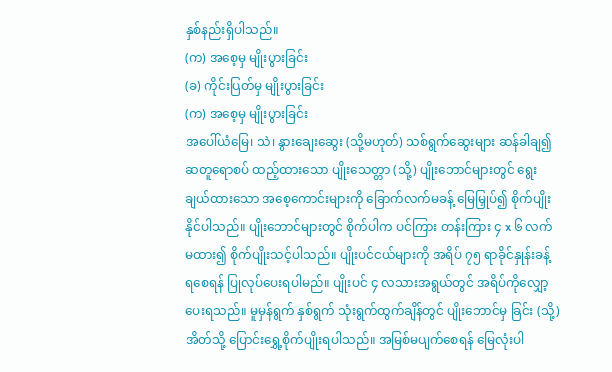နှစ်နည်းရှိပါသည်။
(က) အစေ့မှ မျိုးပွားခြင်း
(ခ) ကိုင်းပြတ်မှ မျိုးပွားခြင်း
(က) အစေ့မှ မျိုးပွားခြင်း
အပေါ်ယံမြေ၊ သဲ၊ နွားချေးဆွေး (သို့မဟုတ်) သစ်ရွက်ဆွေးများ ဆန်ခါချ၍ ဆတူရောစပ် ထည့်ထားသော ပျိုးသေတ္တာ (သို့) ပျိုးဘောင်များတွင် ရွေးချယ်ထားသော အစေ့ကောင်းများကို ခြောက်လက်မခန့် မြေမြှုပ်၍ စိုက်ပျိုးနိုင်ပါသည်။ ပျိုးဘောင်များတွင် စိုက်ပါက ပင်ကြား တန်းကြား ၄ x ၆ လက်မထား၍ စိုက်ပျိုးသင့်ပါသည်။ ပျိုးပင်ငယ်များကို အရိပ် ၇၅ ရာခိုင်နှုန်းခန့် ရစေရန် ပြုလုပ်ပေးရပါမည်။ ပျိုးပင် ၄ လသားအရွယ်တွင် အရိပ်ကိုလျှော့ပေးရသည်။ မူမှန်ရွက် နှစ်ရွက် သုံးရွက်ထွက်ချိန်တွင် ပျိုးဘောင်မှ ခြင်း (သို့) အိတ်သို့ ပြောင်းရွှေ့စိုက်ပျိုးရပါသည်။ အမြစ်မပျက်စေရန် မြေလုံးပါ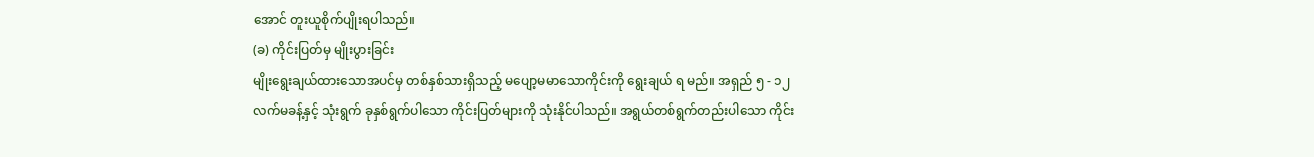အောင် တူးယူစိုက်ပျိုးရပါသည်။
(ခ) ကိုင်းပြတ်မှ မျိုးပွားခြင်း
မျိုးရွေးချယ်ထားသောအပင်မှ တစ်နှစ်သားရှိသည့် မပျော့မမာသောကိုင်းကို ရွေးချယ် ရ မည်။ အရှည် ၅ - ၁၂ လက်မခန့်နှင့် သုံးရွက် ခုနှစ်ရွက်ပါသော ကိုင်းပြတ်များကို သုံးနိုင်ပါသည်။ အရွယ်တစ်ရွက်တည်းပါသော ကိုင်း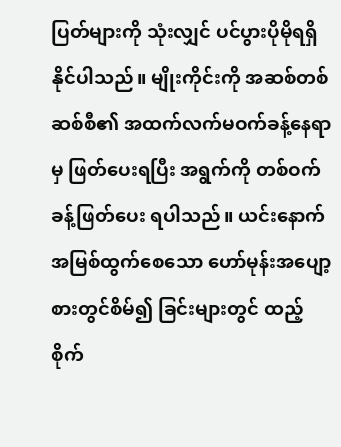ပြတ်များကို သုံးလျှင် ပင်ပွားပိုမိုရရှိနိုင်ပါသည်။ မျိုးကိုင်းကို အဆစ်တစ်ဆစ်စီ၏ အထက်လက်မဝက်ခန့်နေရာမှ ဖြတ်ပေးရပြီး အရွက်ကို တစ်ဝက်ခန့်ဖြတ်ပေး ရပါသည်။ ယင်းနောက် အမြစ်ထွက်စေသော ဟော်မုန်းအပျော့စားတွင်စိမ်၍ ခြင်းများတွင် ထည့်စိုက်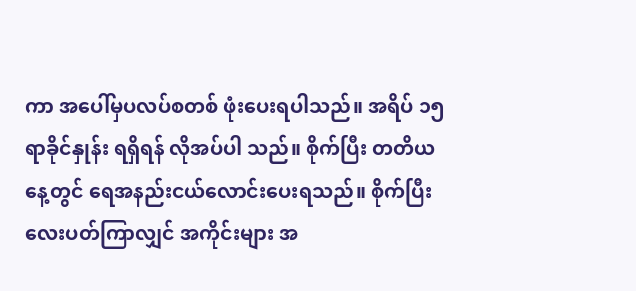ကာ အပေါ်မှပလပ်စတစ် ဖုံးပေးရပါသည်။ အရိပ် ၁၅ ရာခိုင်နှုန်း ရရှိရန် လိုအပ်ပါ သည်။ စိုက်ပြီး တတိယနေ့တွင် ရေအနည်းငယ်လောင်းပေးရသည်။ စိုက်ပြီးလေးပတ်ကြာလျှင် အကိုင်းများ အ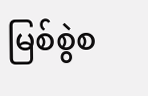မြစ်စွဲစ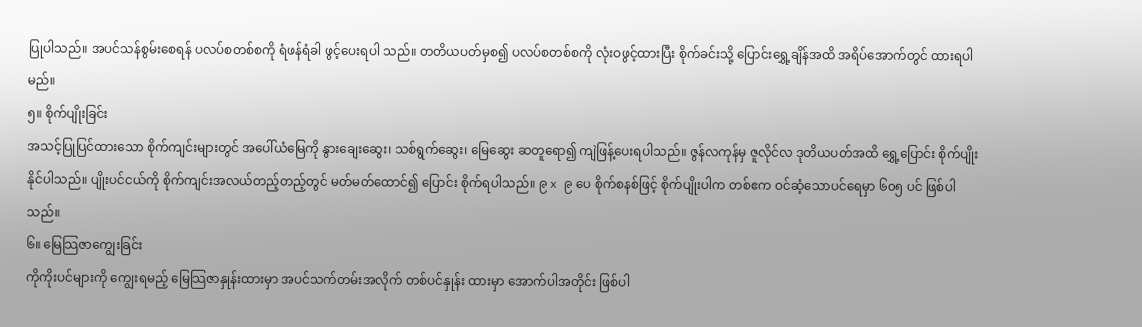ပြုပါသည်။ အပင်သန်စွမ်းစေရန် ပလပ်စတစ်စကို ရံဖန်ရံခါ ဖွင့်ပေးရပါ သည်။ တတိယပတ်မှစ၍ ပလပ်စတစ်စကို လုံးဝဖွင့်ထားပြီး စိုက်ခင်းသို့ ပြောင်းရွှေ့ချိန်အထိ အရိပ်အောက်တွင် ထားရပါမည်။
၅။ စိုက်ပျိုးခြင်း
အသင့်ပြုပြင်ထားသော စိုက်ကျင်းများတွင် အပေါ်ယံမြေကို နွားချေးဆွေး၊ သစ်ရွက်ဆွေး၊ မြေဆွေး ဆတူရော၍ ကျဲဖြန့်ပေးရပါသည်။ ဇွန်လကုန်မှ ဇူလိုင်လ ဒုတိယပတ်အထိ ရွှေ့ပြောင်း စိုက်ပျိုးနိုင်ပါသည်။ ပျိုးပင်ငယ်ကို စိုက်ကျင်းအလယ်တည့်တည့်တွင် မတ်မတ်ထောင်၍ ပြောင်း စိုက်ရပါသည်။ ၉ x ၉ ပေ စိုက်စနစ်ဖြင့် စိုက်ပျိုးပါက တစ်ဧက ဝင်ဆံ့သောပင်ရေမှာ ၆၀၅ ပင် ဖြစ်ပါသည်။
၆။ မြေသြဇာကျွေးခြင်း
ကိုကိုးပင်များကို ကျွေးရမည့် မြေသြဇာနှုန်းထားမှာ အပင်သက်တမ်းအလိုက် တစ်ပင်နှုန်း ထားမှာ အောက်ပါအတိုင်း ဖြစ်ပါ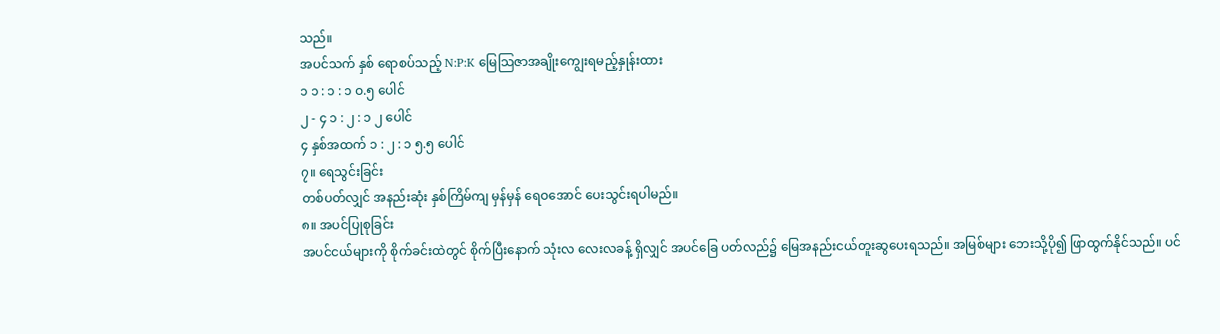သည်။
အပင်သက် နှစ် ရောစပ်သည့် N:P:K မြေသြဇာအချိုးကျွေးရမည့်နှုန်းထား
၁ ၁ : ၁ : ၁ ဝ.၅ ပေါင်
၂ - ၄ ၁ : ၂ : ၁ ၂ ပေါင်
၄ နှစ်အထက် ၁ : ၂ : ၁ ၅.၅ ပေါင်
၇။ ရေသွင်းခြင်း
တစ်ပတ်လျှင် အနည်းဆုံး နှစ်ကြိမ်ကျ မှန်မှန် ရေဝအောင် ပေးသွင်းရပါမည်။
၈။ အပင်ပြုစုခြင်း
အပင်ငယ်များကို စိုက်ခင်းထဲတွင် စိုက်ပြီးနောက် သုံးလ လေးလခန့် ရှိလျှင် အပင်ခြေ ပတ်လည်၌ မြေအနည်းငယ်တူးဆွပေးရသည်။ အမြစ်များ ဘေးသို့ပို၍ ဖြာထွက်နိုင်သည်။ ပင်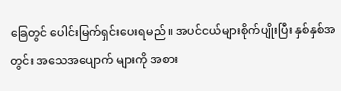ခြေတွင် ပေါင်းမြက်ရှင်းပေးရမည်။ အပင်ငယ်များစိုက်ပျိုးပြီး နှစ်နှစ်အတွင်း အသေအပျောက် များကို အစား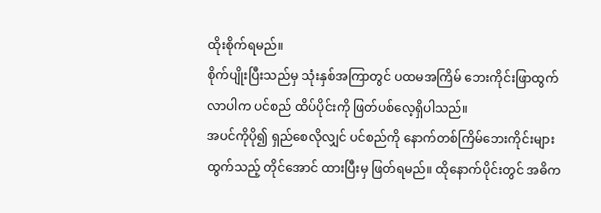ထိုးစိုက်ရမည်။
စိုက်ပျိုးပြီးသည်မှ သုံးနှစ်အကြာတွင် ပထမအကြိမ် ဘေးကိုင်းဖြာထွက်လာပါက ပင်စည် ထိပ်ပိုင်းကို ဖြတ်ပစ်လေ့ရှိပါသည်။
အပင်ကိုပို၍ ရှည်စေလိုလျှင် ပင်စည်ကို နောက်တစ်ကြိမ်ဘေးကိုင်းများ ထွက်သည့် တိုင်အောင် ထားပြီးမှ ဖြတ်ရမည်။ ထိုနောက်ပိုင်းတွင် အဓိက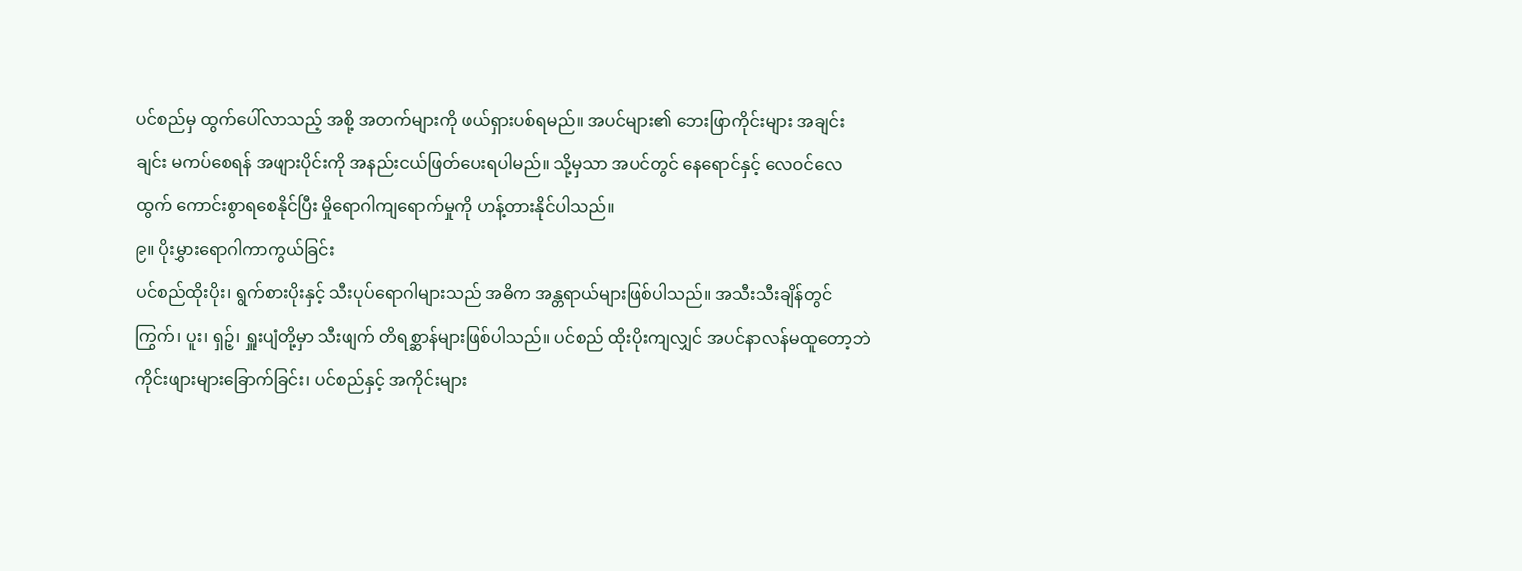ပင်စည်မှ ထွက်ပေါ်လာသည့် အစို့ အတက်များကို ဖယ်ရှားပစ်ရမည်။ အပင်များ၏ ဘေးဖြာကိုင်းများ အချင်းချင်း မကပ်စေရန် အဖျားပိုင်းကို အနည်းငယ်ဖြတ်ပေးရပါမည်။ သို့မှသာ အပင်တွင် နေရောင်နှင့် လေဝင်လေထွက် ကောင်းစွာရစေနိုင်ပြီး မှိုရောဂါကျရောက်မှုကို ဟန့်တားနိုင်ပါသည်။
၉။ ပိုးမွှားရောဂါကာကွယ်ခြင်း
ပင်စည်ထိုးပိုး၊ ရွက်စားပိုးနှင့် သီးပုပ်ရောဂါများသည် အဓိက အန္တရာယ်များဖြစ်ပါသည်။ အသီးသီးချိန်တွင် ကြွက်၊ ပူး၊ ရှဉ့်၊ ရှူးပျံတို့မှာ သီးဖျက် တိရစ္ဆာန်များဖြစ်ပါသည်။ ပင်စည် ထိုးပိုးကျလျှင် အပင်နာလန်မထူတော့ဘဲ ကိုင်းဖျားများခြောက်ခြင်း၊ ပင်စည်နှင့် အကိုင်းများ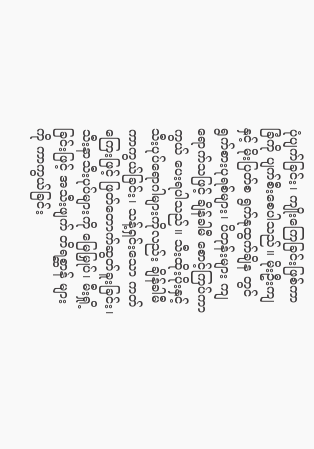ပုံပျက်ခြင်း၊ ကျိုးကြေခြင်းဖြစ်ကာ ခြံကို ပျက်စီးစေပါသည်။ မိုးဦးကျနှင့် မိုးပြတ်စ ရွက်နုထွက်ချိန တွင် ရွက်စားပုရစ်များ၊ ပိတုန်းများ ကျရောက်သဖြင့် ချိန်ခါမီ စောင့်ကြပ်ကာကွယ် ပေးရပါသည်။ သီးထိုးပိုးနှင့် သီးပုပ်ရောဂါများကိုလည်း ချိန်ခါမီကာကွယ်ခြင်း၊ သန့်ရှင်းသော ကတ်ကြေးဖြင့် ဖြတ်တောက်ဆွတ်ခူးခြင်း၊ သီးနာသီးပုပ်များကို မြေမြှုပ်၊ မီးရှို့ခြင်းဖြင့် အသီးဖျက် တိရစ္ဆာန် များကို ကာကွယ်ခြင်း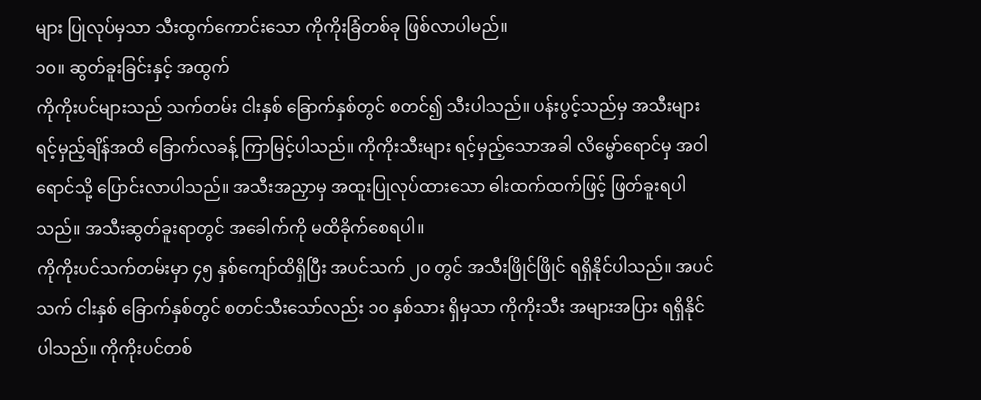များ ပြုလုပ်မှသာ သီးထွက်ကောင်းသော ကိုကိုးခြံတစ်ခု ဖြစ်လာပါမည်။
၁၀။ ဆွတ်ခူးခြင်းနှင့် အထွက်
ကိုကိုးပင်များသည် သက်တမ်း ငါးနှစ် ခြောက်နှစ်တွင် စတင်၍ သီးပါသည်။ ပန်းပွင့်သည်မှ အသီးများ ရင့်မှည့်ချိန်အထိ ခြောက်လခန့် ကြာမြင့်ပါသည်။ ကိုကိုးသီးများ ရင့်မှည့်သောအခါ လိမ္မော်ရောင်မှ အဝါရောင်သို့ ပြောင်းလာပါသည်။ အသီးအညှာမှ အထူးပြုလုပ်ထားသော ဓါးထက်ထက်ဖြင့် ဖြတ်ခူးရပါသည်။ အသီးဆွတ်ခူးရာတွင် အခေါက်ကို မထိခိုက်စေရပါ။
ကိုကိုးပင်သက်တမ်းမှာ ၄၅ နှစ်ကျော်ထိရှိပြီး အပင်သက် ၂၀ တွင် အသီးဖြိုင်ဖြိုင် ရရှိနိုင်ပါသည်။ အပင်သက် ငါးနှစ် ခြောက်နှစ်တွင် စတင်သီးသော်လည်း ၁၀ နှစ်သား ရှိမှသာ ကိုကိုးသီး အများအပြား ရရှိနိုင်ပါသည်။ ကိုကိုးပင်တစ်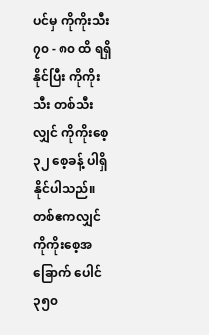ပင်မှ ကိုကိုးသီး ၇၀ - ၈၀ ထိ ရရှိနိုင်ပြီး ကိုကိုးသီး တစ်သီးလျှင် ကိုကိုးစေ့ ၃၂ စေ့ခန့် ပါရှိနိုင်ပါသည်။ တစ်ဧကလျှင် ကိုကိုးစေ့အခြောက် ပေါင် ၃၅၀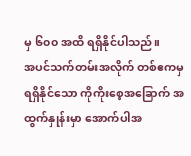မှ ၆၀၀ အထိ ရရှိနိုင်ပါသည်။
အပင်သက်တမ်းအလိုက် တစ်ဧကမှ ရရှိနိုင်သော ကိုကိုးစေ့အခြောက် အထွက်နှုန်းမှာ အောက်ပါအ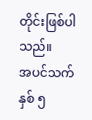တိုင်းဖြစ်ပါသည်။
အပင်သက်နှစ် ၅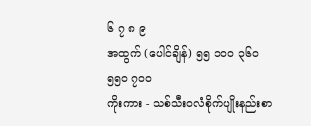၆ ၇ ၈ ၉
အထွက် (ပေါင်ချိန်) ၅၅ ၁၀၀ ၃၆၀ ၅၅၀ ၇၀၀
ကိုးကား - သစ်သီးဝလံစိုက်ပျိုးနည်းစာ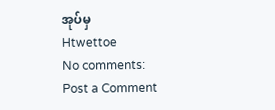အုပ်မှ
Htwettoe
No comments:
Post a Comment